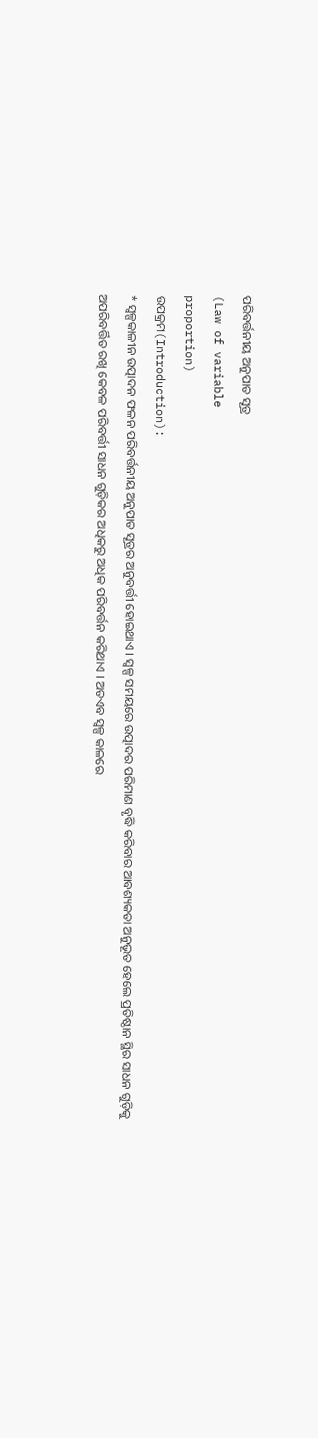ପରିବର୍ତ୍ତନୀୟ ଅନୁପାତ ସୂତ୍ର
(Law of variable
proportion)
ଉପକ୍ରମ(Introduction):
* ସ୍ୱଳ୍ପକାଳୀନ ଉତ୍ପାଦନ ଫଳନ ପରିବର୍ତ୍ତନୀୟ ଅନୁପାତ ସୂତ୍ରର ଅନୁବର୍ତ୍ତୀ ହୋଇଥାଏ । ସ୍ୱଳ୍ପ ସମୟରେ ଉତ୍ପାଦର ପରିମାଣ ବୃଦ୍ଧି କରିବାର ଆବଶ୍ୟକତା ଅନୁଭୂତ ହେଲେ ପ୍ରତିଷ୍ଠାନ ସ୍ଥିର ସାଧନ ଗୁଡ଼ିକୁ ଅପରିବର୍ତ୍ତିତ ରଖି କେବଳ ପରିବର୍ତ୍ତୀ ସାଧନ ଗୁଡ଼ିକର ଅଧିକରୁ ଅଧିକ ପରିବର୍ତ୍ତନ କରିଥାଏ । ଅତଏବ ସ୍ୱଳ୍ପ କାଳରେ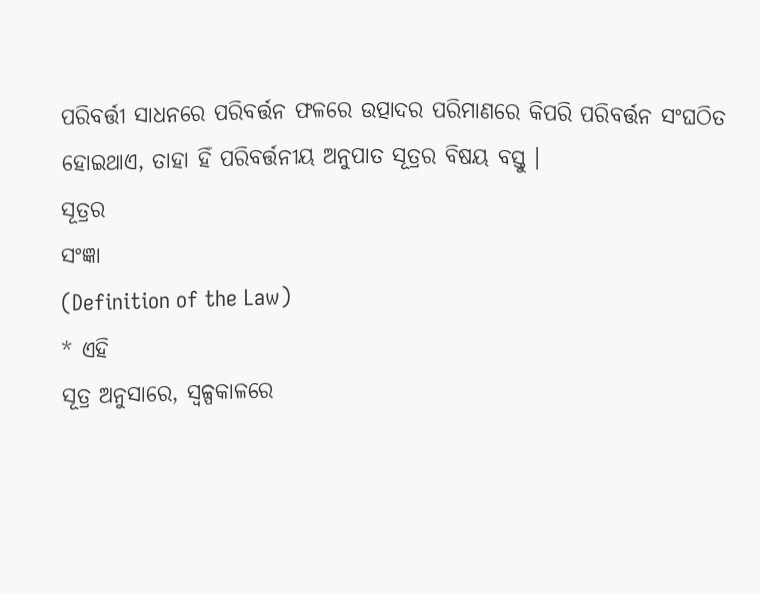ପରିବର୍ତ୍ତୀ ସାଧନରେ ପରିବର୍ତ୍ତନ ଫଳରେ ଉତ୍ପାଦର ପରିମାଣରେ କିପରି ପରିବର୍ତ୍ତନ ସଂଘଠିତ ହୋଇଥାଏ, ତାହା ହିଁ ପରିବର୍ତ୍ତନୀୟ ଅନୁପାତ ସୂତ୍ରର ବିଷୟ ବସ୍ତୁ ।
ସୂତ୍ରର
ସଂଜ୍ଞା
(Definition of the Law)
* ଏହି
ସୂତ୍ର ଅନୁସାରେ, ସ୍ୱଳ୍ପକାଳରେ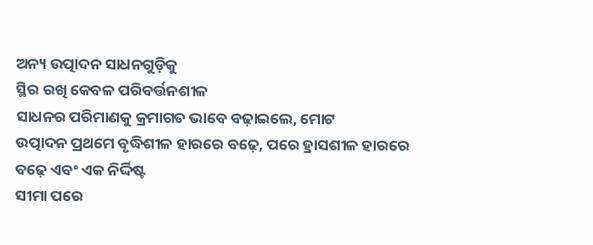ଅନ୍ୟ ଉତ୍ପାଦନ ସାଧନଗୁଡ଼ିକୁ
ସ୍ଥିର ରଖି କେବଳ ପରିବର୍ତ୍ତନଶୀଳ
ସାଧନର ପରିମାଣକୁ କ୍ରମାଗତ ଭାବେ ବଢ଼ାଇଲେ, ମୋଟ
ଉତ୍ପାଦନ ପ୍ରଥମେ ବୃଦ୍ଧିଶୀଳ ହାରରେ ବଢ଼େ, ପରେ ହ୍ରାସଶୀଳ ହାରରେ
ବଢ଼େ ଏବଂ ଏକ ନିର୍ଦ୍ଦିଷ୍ଟ
ସୀମା ପରେ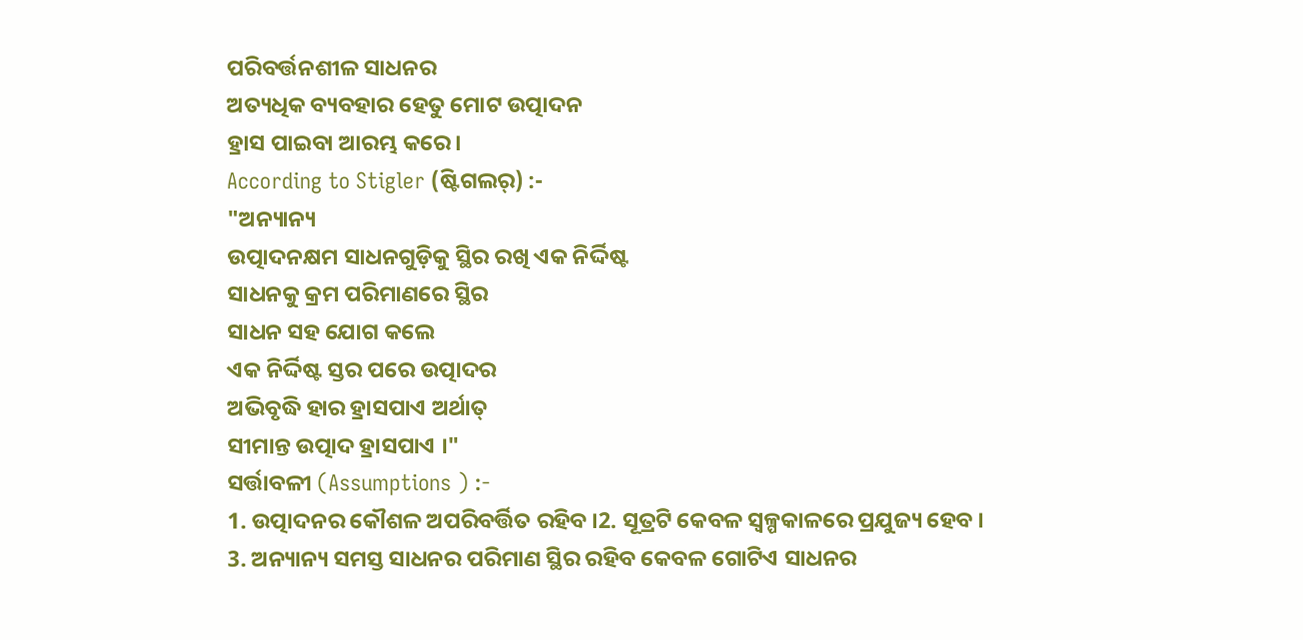ପରିବର୍ତ୍ତନଶୀଳ ସାଧନର
ଅତ୍ୟଧିକ ବ୍ୟବହାର ହେତୁ ମୋଟ ଉତ୍ପାଦନ
ହ୍ରାସ ପାଇବା ଆରମ୍ଭ କରେ।
According to Stigler (ଷ୍ଟିଗଲର୍) :-
"ଅନ୍ୟାନ୍ୟ
ଉତ୍ପାଦନକ୍ଷମ ସାଧନଗୁଡ଼ିକୁ ସ୍ଥିର ରଖି ଏକ ନିର୍ଦ୍ଦିଷ୍ଟ
ସାଧନକୁ କ୍ରମ ପରିମାଣରେ ସ୍ଥିର
ସାଧନ ସହ ଯୋଗ କଲେ
ଏକ ନିର୍ଦ୍ଦିଷ୍ଟ ସ୍ତର ପରେ ଉତ୍ପାଦର
ଅଭିବୃଦ୍ଧି ହାର ହ୍ରାସପାଏ ଅର୍ଥାତ୍
ସୀମାନ୍ତ ଉତ୍ପାଦ ହ୍ରାସପାଏ ।"
ସର୍ତ୍ତାବଳୀ (Assumptions ) :-
1. ଉତ୍ପାଦନର କୌଶଳ ଅପରିବର୍ତ୍ତିତ ରହିବ ।2. ସୂତ୍ରଟି କେବଳ ସ୍ୱଳ୍ପକାଳରେ ପ୍ରଯୁଜ୍ୟ ହେବ ।
3. ଅନ୍ୟାନ୍ୟ ସମସ୍ତ ସାଧନର ପରିମାଣ ସ୍ଥିର ରହିବ କେବଳ ଗୋଟିଏ ସାଧନର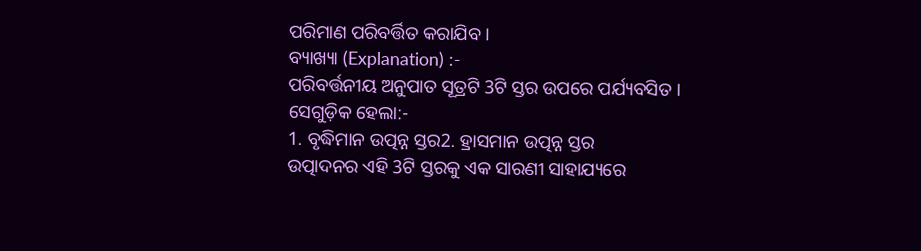ପରିମାଣ ପରିବର୍ତ୍ତିତ କରାଯିବ ।
ବ୍ୟାଖ୍ୟା (Explanation) :-
ପରିବର୍ତ୍ତନୀୟ ଅନୁପାତ ସୂତ୍ରଟି 3ଟି ସ୍ତର ଉପରେ ପର୍ଯ୍ୟବସିତ । ସେଗୁଡ଼ିକ ହେଲା:-
1. ବୃଦ୍ଧିମାନ ଉତ୍ପନ୍ନ ସ୍ତର2. ହ୍ରାସମାନ ଉତ୍ପନ୍ନ ସ୍ତର
ଉତ୍ପାଦନର ଏହି 3ଟି ସ୍ତରକୁ ଏକ ସାରଣୀ ସାହାଯ୍ୟରେ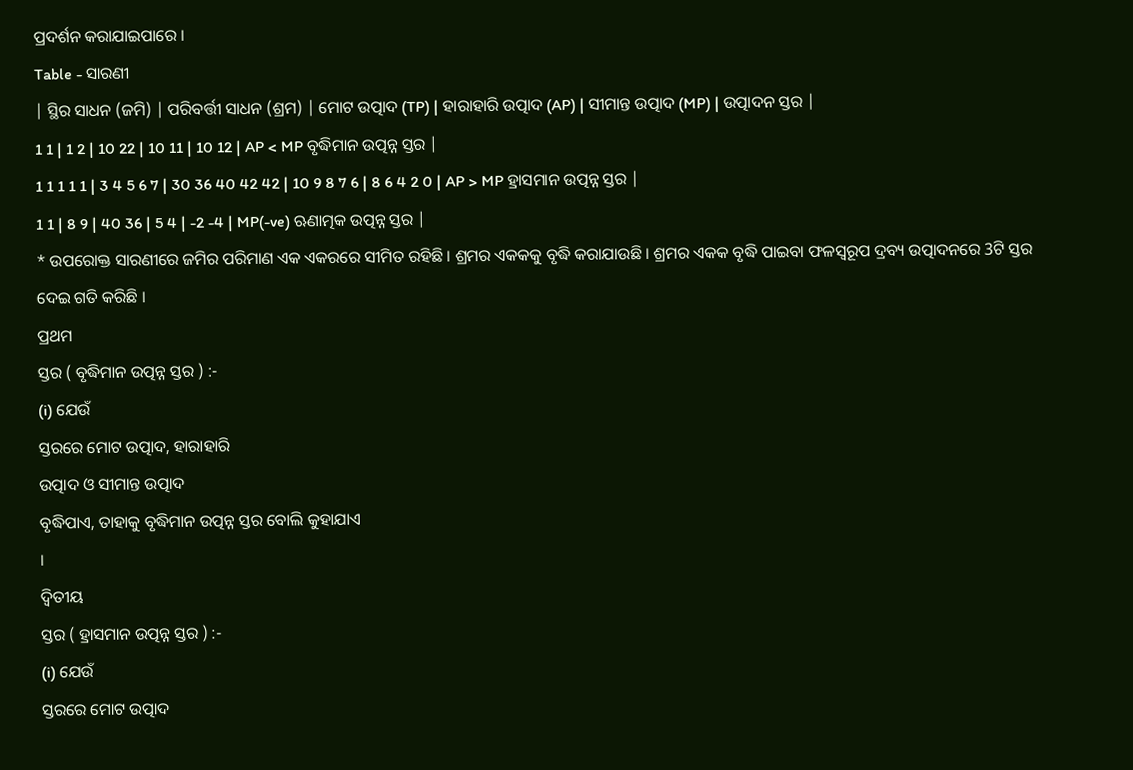ପ୍ରଦର୍ଶନ କରାଯାଇପାରେ ।
Table - ସାରଣୀ
| ସ୍ଥିର ସାଧନ (ଜମି) | ପରିବର୍ତ୍ତୀ ସାଧନ (ଶ୍ରମ) | ମୋଟ ଉତ୍ପାଦ (TP) | ହାରାହାରି ଉତ୍ପାଦ (AP) | ସୀମାନ୍ତ ଉତ୍ପାଦ (MP) | ଉତ୍ପାଦନ ସ୍ତର |
1 1 | 1 2 | 10 22 | 10 11 | 10 12 | AP < MP ବୃଦ୍ଧିମାନ ଉତ୍ପନ୍ନ ସ୍ତର |
1 1 1 1 1 | 3 4 5 6 7 | 30 36 40 42 42 | 10 9 8 7 6 | 8 6 4 2 0 | AP > MP ହ୍ରାସମାନ ଉତ୍ପନ୍ନ ସ୍ତର |
1 1 | 8 9 | 40 36 | 5 4 | -2 -4 | MP(-ve) ଋଣାତ୍ମକ ଉତ୍ପନ୍ନ ସ୍ତର |
* ଉପରୋକ୍ତ ସାରଣୀରେ ଜମିର ପରିମାଣ ଏକ ଏକରରେ ସୀମିତ ରହିଛି । ଶ୍ରମର ଏକକକୁ ବୃଦ୍ଧି କରାଯାଉଛି । ଶ୍ରମର ଏକକ ବୃଦ୍ଧି ପାଇବା ଫଳସ୍ୱରୂପ ଦ୍ରବ୍ୟ ଉତ୍ପାଦନରେ 3ଟି ସ୍ତର ଦେଇ ଗତି କରିଛି ।
ପ୍ରଥମ
ସ୍ତର ( ବୃଦ୍ଧିମାନ ଉତ୍ପନ୍ନ ସ୍ତର ) :-
(i) ଯେଉଁ
ସ୍ତରରେ ମୋଟ ଉତ୍ପାଦ, ହାରାହାରି
ଉତ୍ପାଦ ଓ ସୀମାନ୍ତ ଉତ୍ପାଦ
ବୃଦ୍ଧିପାଏ, ତାହାକୁ ବୃଦ୍ଧିମାନ ଉତ୍ପନ୍ନ ସ୍ତର ବୋଲି କୁହାଯାଏ
।
ଦ୍ୱିତୀୟ
ସ୍ତର ( ହ୍ରାସମାନ ଉତ୍ପନ୍ନ ସ୍ତର ) :-
(i) ଯେଉଁ
ସ୍ତରରେ ମୋଟ ଉତ୍ପାଦ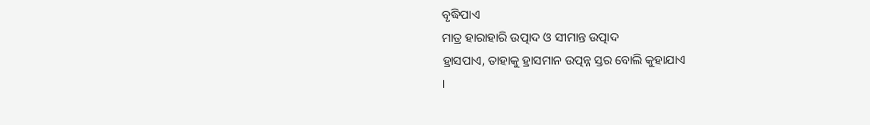ବୃଦ୍ଧିପାଏ
ମାତ୍ର ହାରାହାରି ଉତ୍ପାଦ ଓ ସୀମାନ୍ତ ଉତ୍ପାଦ
ହ୍ରାସପାଏ, ତାହାକୁ ହ୍ରାସମାନ ଉତ୍ପନ୍ନ ସ୍ତର ବୋଲି କୁହାଯାଏ
।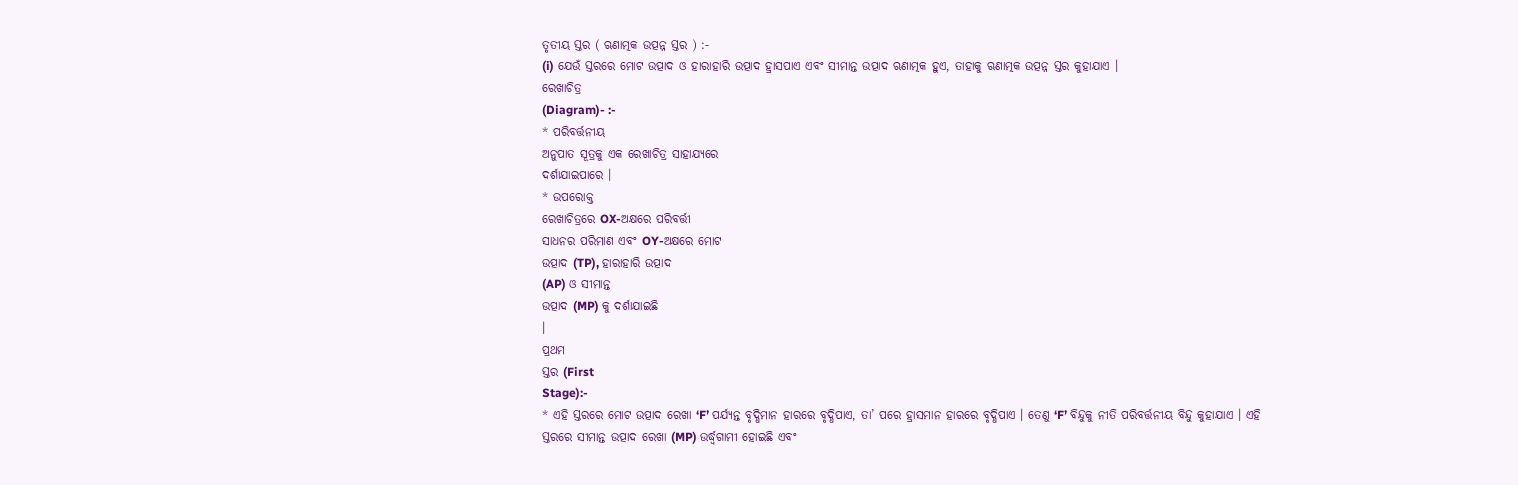ତୃତୀୟ ସ୍ତର ( ଋଣାତ୍ମକ ଉତ୍ପନ୍ନ ସ୍ତର ) :-
(i) ଯେଉଁ ସ୍ତରରେ ମୋଟ ଉତ୍ପାଦ ଓ ହାରାହାରି ଉତ୍ପାଦ ହ୍ରାସପାଏ ଏବଂ ସୀମାନ୍ତ ଉତ୍ପାଦ ଋଣାତ୍ମକ ହୁଏ, ତାହାକୁ ଋଣାତ୍ମକ ଉତ୍ପନ୍ନ ସ୍ତର କୁହାଯାଏ ।
ରେଖାଚିତ୍ର
(Diagram)- :-
* ପରିବର୍ତ୍ତନୀୟ
ଅନୁପାତ ସୂତ୍ରକୁ ଏକ ରେଖାଚିତ୍ର ସାହାଯ୍ୟରେ
ଦର୍ଶାଯାଇପାରେ ।
* ଉପରୋକ୍ତ
ରେଖାଚିତ୍ରରେ OX-ଅକ୍ଷରେ ପରିବର୍ତ୍ତୀ
ସାଧନର ପରିମାଣ ଏବଂ OY-ଅକ୍ଷରେ ମୋଟ
ଉତ୍ପାଦ (TP), ହାରାହାରି ଉତ୍ପାଦ
(AP) ଓ ସୀମାନ୍ତ
ଉତ୍ପାଦ (MP) କୁ ଦର୍ଶାଯାଇଛି
।
ପ୍ରଥମ
ସ୍ତର (First
Stage):-
* ଏହି ସ୍ତରରେ ମୋଟ ଉତ୍ପାଦ ରେଖା ‘F’ ପର୍ଯ୍ୟନ୍ତ ବୃଦ୍ଧିମାନ ହାରରେ ବୃଦ୍ଧିପାଏ, ତା’ ପରେ ହ୍ରାସମାନ ହାରରେ ବୃଦ୍ଧିପାଏ । ତେଣୁ ‘F’ ବିନ୍ଦୁକୁ ନୀତି ପରିବର୍ତ୍ତନୀୟ ବିନ୍ଦୁ କୁହାଯାଏ । ଏହି ସ୍ତରରେ ସୀମାନ୍ତ ଉତ୍ପାଦ ରେଖା (MP) ଉର୍ଦ୍ଧ୍ୱଗାମୀ ହୋଇଛି ଏବଂ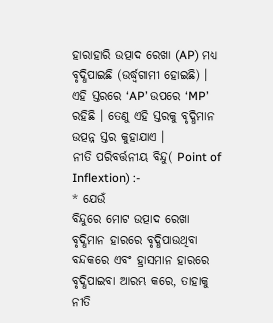ହାରାହାରି ଉତ୍ପାଦ ରେଖା (AP) ମଧ୍ୟ ବୃଦ୍ଧିପାଇଛି (ଉର୍ଦ୍ଧ୍ୱଗାମୀ ହୋଇଛି) । ଏହି ସ୍ତରରେ ‘AP’ ଉପରେ ‘MP’ ରହିଛି । ତେଣୁ ଏହି ସ୍ତରକୁ ବୃଦ୍ଧିମାନ ଉତ୍ପନ୍ନ ସ୍ତର କୁହାଯାଏ ।
ନୀତି ପରିବର୍ତ୍ତନୀୟ ବିନ୍ଦୁ( Point of Inflextion) :-
* ଯେଉଁ
ବିନ୍ଦୁରେ ମୋଟ ଉତ୍ପାଦ ରେଖା ବୃଦ୍ଧିମାନ ହାରରେ ବୃଦ୍ଧିପାଉଥିବା ବନ୍ଦକରେ ଏବଂ ହ୍ରାସମାନ ହାରରେ
ବୃଦ୍ଧିପାଇବା ଆରମ୍ଭ କରେ, ତାହାକୁ ନୀତି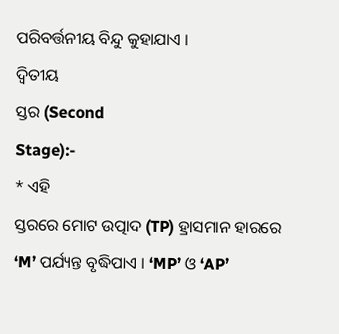ପରିବର୍ତ୍ତନୀୟ ବିନ୍ଦୁ କୁହାଯାଏ ।
ଦ୍ୱିତୀୟ
ସ୍ତର (Second
Stage):-
* ଏହି
ସ୍ତରରେ ମୋଟ ଉତ୍ପାଦ (TP) ହ୍ରାସମାନ ହାରରେ
‘M’ ପର୍ଯ୍ୟନ୍ତ ବୃଦ୍ଧିପାଏ । ‘MP’ ଓ ‘AP’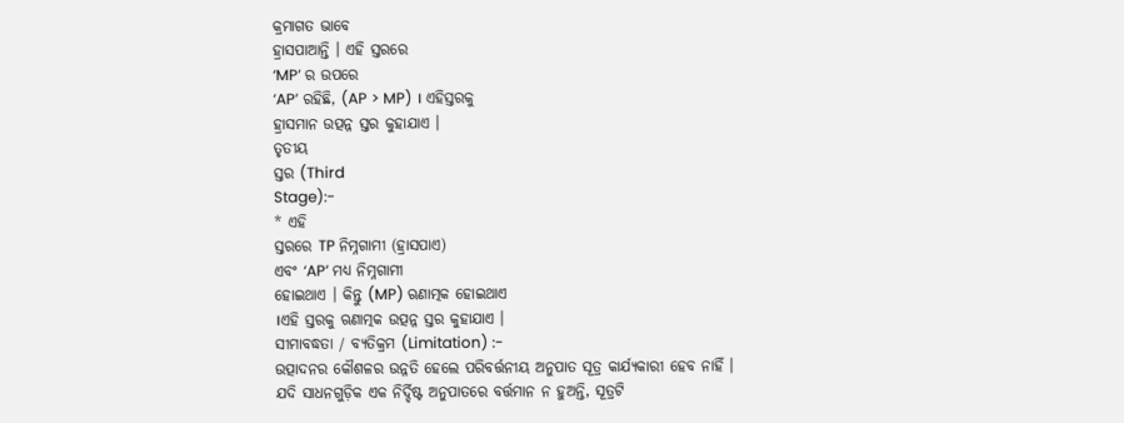କ୍ରମାଗତ ଭାବେ
ହ୍ରାସପାଆନ୍ତି । ଏହି ସ୍ତରରେ
‘MP’ ର ଉପରେ
‘AP’ ରହିଛି, (AP > MP) । ଏହିସ୍ତରକୁ
ହ୍ରାସମାନ ଉତ୍ପନ୍ନ ସ୍ତର କୁହାଯାଏ ।
ତୃତୀୟ
ସ୍ତର (Third
Stage):-
* ଏହି
ସ୍ତରରେ TP ନିମ୍ନଗାମୀ (ହ୍ରାସପାଏ)
ଏବଂ ‘AP’ ମଧ୍ୟ ନିମ୍ନଗାମୀ
ହୋଇଥାଏ । କିନ୍ତୁ (MP) ଋଣାତ୍ମକ ହୋଇଥାଏ
।ଏହି ସ୍ତରକୁ ଋଣାତ୍ମକ ଉତ୍ପନ୍ନ ସ୍ତର କୁହାଯାଏ ।
ସୀମାବଦ୍ଧତା / ବ୍ୟତିକ୍ରମ (Limitation) :-
ଉତ୍ପାଦନର କୌଶଳର ଉନ୍ନତି ହେଲେ ପରିବର୍ତ୍ତନୀୟ ଅନୁପାତ ସୂତ୍ର କାର୍ଯ୍ୟକାରୀ ହେବ ନାହିଁ ।
ଯଦି ସାଧନଗୁଡ଼ିକ ଏକ ନିର୍ଦ୍ଦିଷ୍ଟ ଅନୁପାତରେ ବର୍ତ୍ତମାନ ନ ହୁଅନ୍ତି, ସୂତ୍ରଟି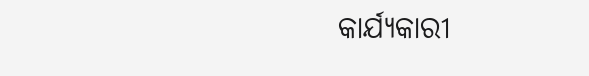କାର୍ଯ୍ୟକାରୀ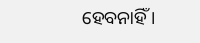ହେବନାହିଁ ।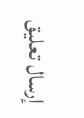إرسال تعليق